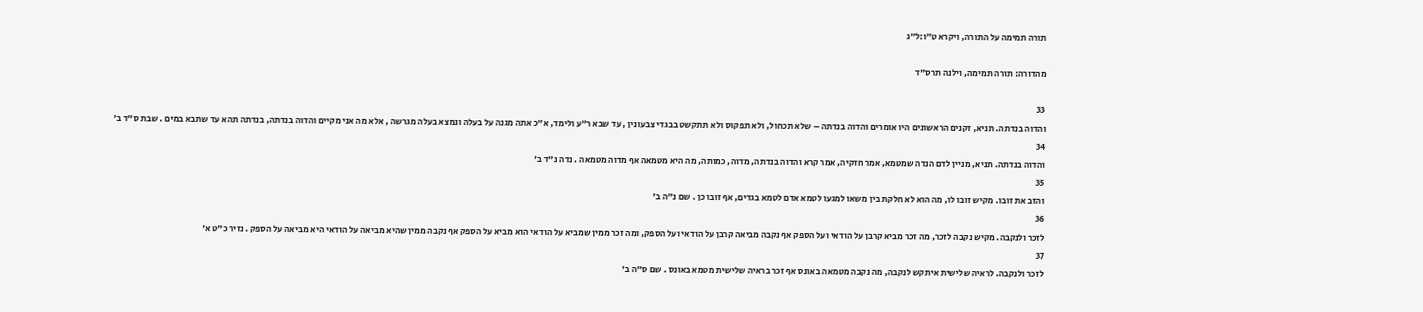תורה תמימה על התורה, ויקרא ט״ו:ל״ג

מהדורה: תורה תמימה, וילנה תרס"ד

33
והדוה בנדתה. תניא, זקנים הראשונים היו אומרים והדוה בנדתה – שלא תכחול, ולא תפקוס ולא תתקשט בבגדי צבעונין , עד שבא ר"ע ולימד, א"כ אתה מגנה על בעלה ונמצא בעלה מגרשה , אלא מה אני מקיים והדוה בנדתה, בנדתה תהא עד שתבא במים . שבת ס"ד ב'
34
והדוה בנדתה. תניא, מניין לדם הנדה שמטמא, אמר חזקיה, אמר קרא והדוה בנדתה, מדוה, כמותה, מה היא מטמאה אף מדוה מטמאה . נדה נ"ד ב'
35
והזב את זובו. מקיש זובו לו, מה הוא לא חלקת בין משאו למגעו לטמא אדם לטמא בגדים, אף זובו כן . שם נ"ה ב'
36
לזכר ולנקבה. מקיש נקבה לזכר, מה זכר מביא קרבן על הודאי ועל הספק אף נקבה מביאה קרבן על הודאי ועל הספק, ומה זכר ממין שמביא על הודאי הוא מביא על הספק אף נקבה ממין שהיא מביאה על הודאי היא מביאה על הספק . נזיר כ"ט א'
37
לזכר ולנקבה. לראיה שלישית איתקש לנקבה, מה נקבה מטמאה באונס אף זכר בראיה שלישית מטמא באונס . שם ס"ה ב'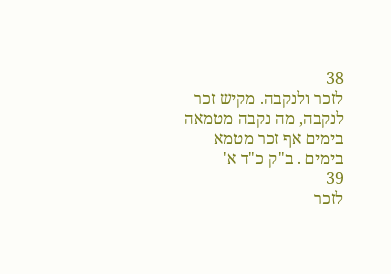38
לזכר ולנקבה. מקיש זכר לנקבה, מה נקבה מטמאה בימים אף זכר מטמא בימים . ב"ק כ"ד א'
39
לזכר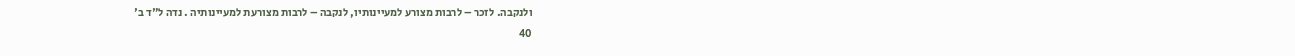ולנקבה. לזכר – לרבות מצורע למעיינותיו, לנקבה – לרבות מצורעת למעיינותיה . נדה ל"ד ב'
40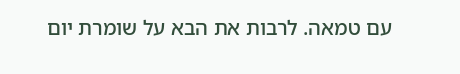עם טמאה. לרבות את הבא על שומרת יום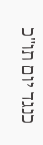כנגד יום תו"כ